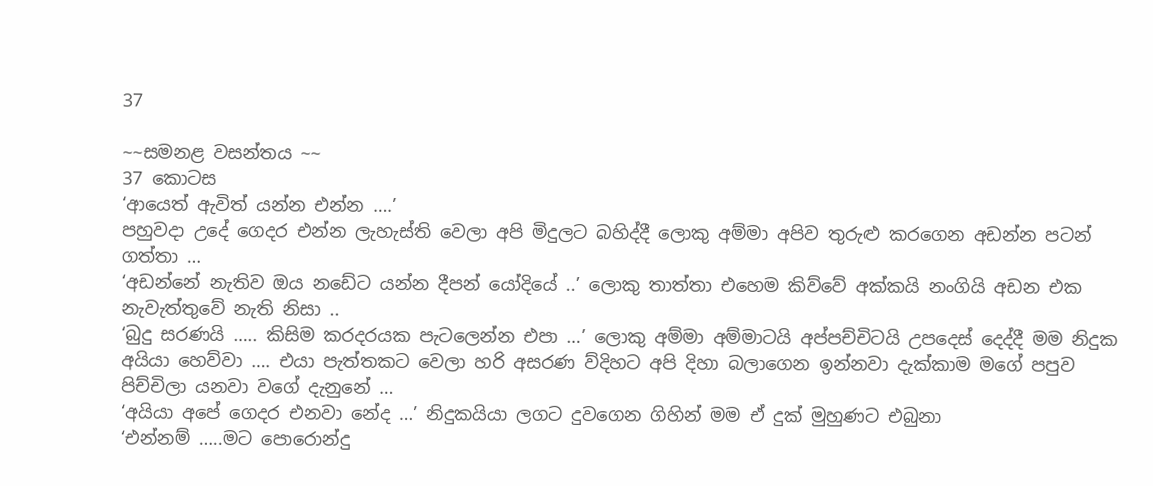37

~~සමනළ වසන්තය ~~
37 කොටස
‘ආයෙත් ඇවිත් යන්න එන්න ….’
පහුවදා උදේ ගෙදර එන්න ලැහැස්ති වෙලා අපි මිදුලට බහිද්දී ලොකු අම්මා අපිව තුරුළු කරගෙන අඩන්න පටන් ගත්තා …
‘අඩන්නේ නැතිව ඔය නඩේට යන්න දීපන් යෝදියේ ..’ ලොකු තාත්තා එහෙම කිව්වේ අක්කයි නංගියි අඩන එක නැවැත්තුවේ නැති නිසා ..
‘බුදු සරණයි ….. කිසිම කරදරයක පැටලෙන්න එපා …’ ලොකු අම්මා අම්මාටයි අප්පච්චිටයි උපදෙස් දෙද්දී මම නිදුක අයියා හෙව්වා …. එයා පැත්තකට වෙලා හරි අසරණ ව්දිහට අපි දිහා බලාගෙන ඉන්නවා දැක්කාම මගේ පපුව පිච්චිලා යනවා වගේ දැනුනේ …
‘අයියා අපේ ගෙදර එනවා නේද …’ නිදුකයියා ලගට දුවගෙන ගිහින් මම ඒ දුක් මුහුණට එබුනා
‘එන්නම් …..මට පොරොන්දු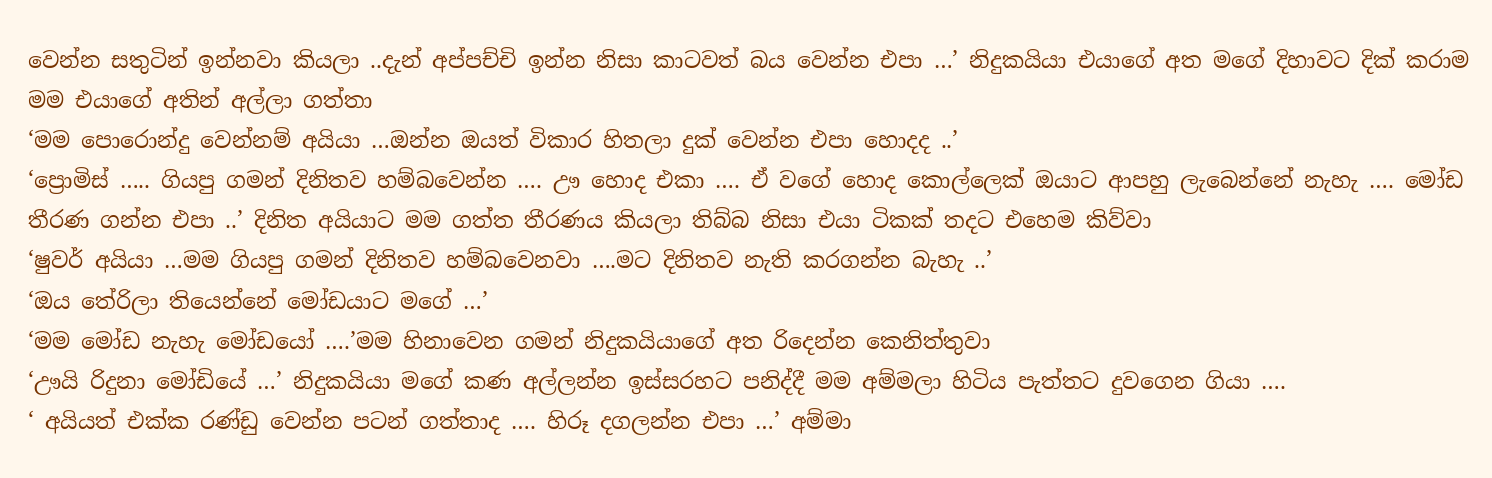වෙන්න සතුටින් ඉන්නවා කියලා ..දැන් අප්පච්චි ඉන්න නිසා කාටවත් බය වෙන්න එපා …’ නිදුකයියා එයාගේ අත මගේ දිහාවට දික් කරාම මම එයාගේ අතින් අල්ලා ගත්තා
‘මම පොරොන්දු වෙන්නම් අයියා …ඔන්න ඔයත් විකාර හිතලා දුක් වෙන්න එපා හොදද ..’
‘ප්‍රොමිස් ….. ගියපු ගමන් දිනිතව හම්බවෙන්න …. ඌ හොද එකා …. ඒ වගේ හොද කොල්ලෙක් ඔයාට ආපහු ලැබෙන්නේ නැහැ …. මෝඩ තීරණ ගන්න එපා ..’ දිනිත අයියාට මම ගත්ත තීරණය කියලා තිබ්බ නිසා එයා ටිකක් තදට එහෙම කිව්වා
‘ෂුවර් අයියා …මම ගියපු ගමන් දිනිතව හම්බවෙනවා ….මට දිනිතව නැති කරගන්න බැහැ ..’
‘ඔය තේරිලා තියෙන්නේ මෝඩයාට මගේ …’
‘මම මෝඩ නැහැ මෝඩයෝ ….’මම හිනාවෙන ගමන් නිදුකයියාගේ අත රිදෙන්න කෙනිත්තුවා
‘ඌයි රිදුනා මෝඩියේ …’ නිදුකයියා මගේ කණ අල්ලන්න ඉස්සරහට පනිද්දී මම අම්මලා හිටිය පැත්තට දුවගෙන ගියා ….
‘ අයියත් එක්ක රණ්ඩු වෙන්න පටන් ගත්තාද …. හිරූ දගලන්න එපා …’ අම්මා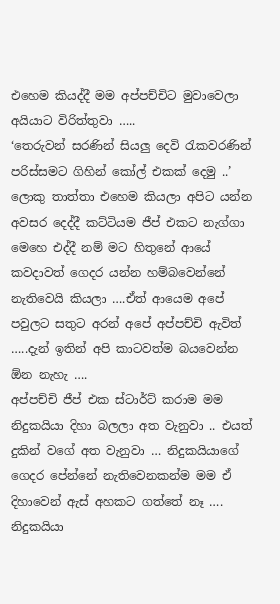එහෙම කියද්දී මම අප්පච්චිට මුවාවෙලා අයියාට විරිත්තුවා …..
‘තෙරුවන් සරණින් සියලු දෙවි රැකවරණින් පරිස්සමට ගිහින් කෝල් එකක් දෙමු ..’
ලොකු තාත්තා එහෙම කියලා අපිට යන්න අවසර දෙද්දී කට්ටියම ජීප් එකට නැග්ගා මෙහෙ එද්දී නම් මට හිතුනේ ආයේ කවදාවත් ගෙදර යන්න හම්බවෙන්නේ නැතිවෙයි කියලා ….ඒත් ආයෙම අපේ පවුලට සතුට අරන් අපේ අප්පච්චි ඇවිත් …..දැන් ඉතින් අපි කාටවත්ම බයවෙන්න ඕන නැහැ ….
අප්පච්චි ජීප් එක ස්ටාර්ට් කරාම මම නිදුකයියා දිහා බලලා අත වැනුවා .. එයත් දුකින් වගේ අත වැනුවා … නිදුකයියාගේ ගෙදර පේන්නේ නැතිවෙනකන්ම මම ඒ දිහාවෙන් ඇස් අහකට ගත්තේ නෑ …. නිදුකයියා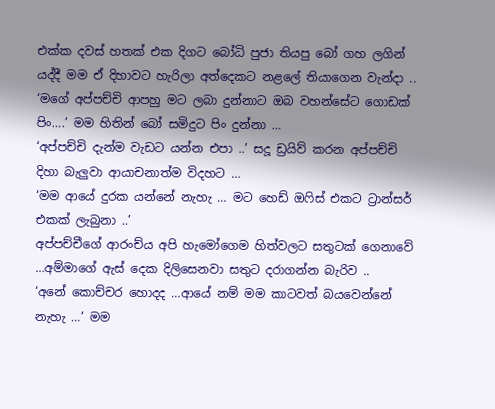එක්ක දවස් හතක් එක දිගට බෝධි පුජා තියපු බෝ ගහ ලගින් යද්දී මම ඒ දිහාවට හැරිලා අත්දෙකට නළලේ තියාගෙන වැන්දා ..
‘මගේ අප්පච්චි ආපහු මට ලබා දුන්නාට ඔබ වහන්සේට ගොඩක් පිං….’ මම හිතින් බෝ සමිදුට පිං දුන්නා …
‘අප්පච්චි දැන්ම වැඩට යන්න එපා ..’ සදූ ඩ්‍රයිව් කරන අප්පච්චි දිහා බැලුවා ආයාචනාත්ම විදහට …
‘මම ආයේ දුරක යන්නේ නැහැ … මට හෙඩ් ඔෆිස් එකට ට්‍රාන්සර් එකක් ලැබුනා ..’
අප්පච්චීගේ ආරංච්ය අපි හැමෝගෙම හිත්වලට සතුටක් ගෙනාවේ …අම්මාගේ ඇස් දෙක දිලිසෙනවා සතුට දරාගන්න බැරිව ..
‘අනේ කොච්චර හොදද …ආයේ නම් මම කාටවත් බයවෙන්නේ නැහැ …’ මම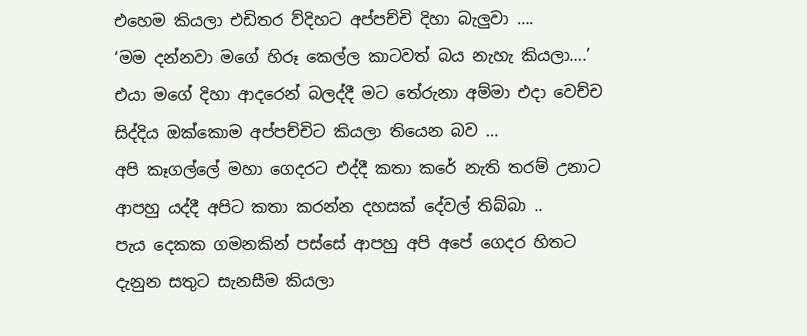එහෙම කියලා එඩිතර ව්දිහට අප්පච්චි දිහා බැලුවා ….
‘මම දන්නවා මගේ හිරූ කෙල්ල කාටවත් බය නැහැ කියලා….’ එයා මගේ දිහා ආදරෙන් බලද්දී මට තේරුනා අම්මා එදා වෙච්ච සිද්දිය ඔක්කොම අප්පච්චිට කියලා තියෙන බව …
අපි කෑගල්ලේ මහා ගෙදරට එද්දී කතා කරේ නැති තරම් උනාට ආපහු යද්දී අපිට කතා කරන්න දහසක් දේවල් තිබ්බා ..
පැය දෙකක ගමනකින් පස්සේ ආපහු අපි අපේ ගෙදර හිතට දැනුන සතුට සැනසීම කියලා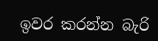ඉවර කරන්න බැරි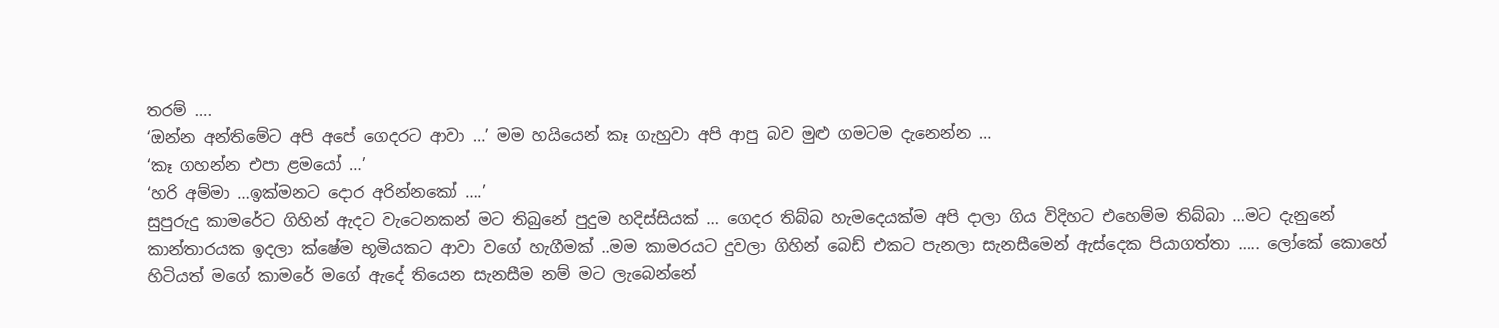තරම් ….
‘ඔන්න අන්තිමේට අපි අපේ ගෙදරට ආවා …’ මම හයියෙන් කෑ ගැහුවා අපි ආපු බව මුළු ගමටම දැනෙන්න …
‘කෑ ගහන්න එපා ළමයෝ …’
‘හරි අම්මා …ඉක්මනට දොර අරින්නකෝ ….’
සුපුරුදු කාමරේට ගිහින් ඇදට වැටෙනකන් මට තිබුනේ පුදුම හදිස්සියක් … ගෙදර තිබ්බ හැමදෙයක්ම අපි දාලා ගිය විදිහට එහෙම්ම තිබ්බා …මට දැනුනේ කාන්තාරයක ඉදලා ක්ෂේම භූමියකට ආවා වගේ හැගීමක් ..මම කාමරයට දුවලා ගිහින් බෙඩ් එකට පැනලා සැනසීමෙන් ඇස්දෙක පියාගත්තා ….. ලෝකේ කොහේ හිටියත් මගේ කාමරේ මගේ ඇදේ තියෙන සැනසීම නම් මට ලැබෙන්නේ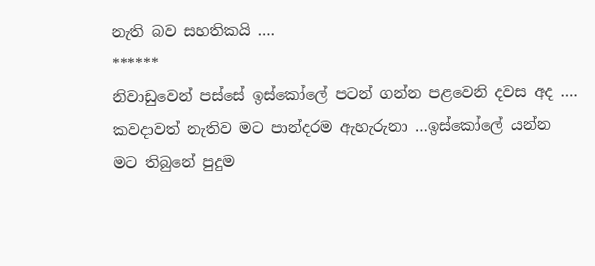නැති බව සහතිකයි ….
******
නිවාඩුවෙන් පස්සේ ඉස්කෝලේ පටන් ගන්න පළවෙනි දවස අද …. කවදාවත් නැතිව මට පාන්දරම ඇහැරුනා …ඉස්කෝලේ යන්න මට තිබුනේ පුදුම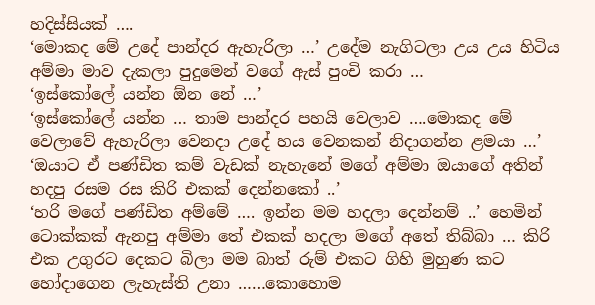හදිස්සියක් ….
‘මොකද මේ උදේ පාන්දර ඇහැරිලා …’ උදේම නැගිටලා උය උය හිටිය අම්මා මාව දැකලා පුදුමෙන් වගේ ඇස් පුංචි කරා …
‘ඉස්කෝලේ යන්න ඕන නේ …’
‘ඉස්කෝලේ යන්න … තාම පාන්දර පහයි වෙලාව ….මොකද මේ වෙලාවේ ඇහැරිලා වෙනදා උදේ හය වෙනකන් නිදාගන්න ළමයා …’
‘ඔයාට ඒ පණ්ඩිත කම් වැඩක් නැහැනේ මගේ අම්මා ඔයාගේ අතින් හදපු රසම රස කිරි එකක් දෙන්නකෝ ..’
‘හරි මගේ පණ්ඩිත අම්මේ …. ඉන්න මම හදලා දෙන්නම් ..’ හෙමින් ටොක්කක් ඇනපු අම්මා තේ එකක් හදලා මගේ අතේ තිබ්බා … කිරි එක උගුරට දෙකට බිලා මම බාත් රුම් එකට ගිහි මුහුණ කට හෝදාගෙන ලැහැස්ති උනා ……කොහොම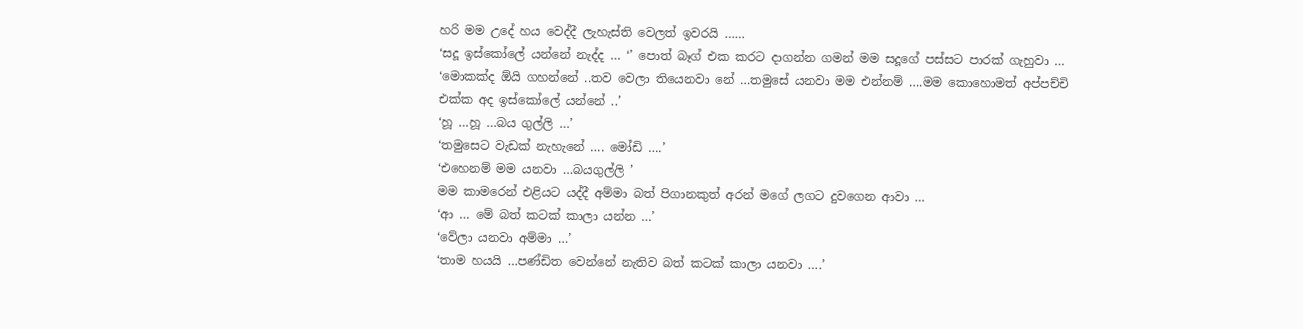හරි මම උදේ හය වෙද්දී ලැහැස්ති වෙලත් ඉවරයි ……
‘සදූ ඉස්කෝලේ යන්නේ නැද්ද … ‘’ පොත් බෑග් එක කරට දාගන්න ගමන් මම සදූගේ පස්සට පාරක් ගැහුවා …
‘මොකක්ද ඕයි ගහන්නේ ..තව වෙලා තියෙනවා නේ …තමුසේ යනවා මම එන්නම් ….මම කොහොමත් අප්පච්චි එක්ක අද ඉස්කෝලේ යන්නේ ..’
‘හූ …හූ …බය ගුල්ලි …’
‘තමුසෙට වැඩක් නැහැනේ …. මෝඩි ….’
‘එහෙනම් මම යනවා …බයගුල්ලි ’
මම කාමරෙන් එළියට යද්දී අම්මා බත් පිගානකුත් අරන් මගේ ලගට දුවගෙන ආවා …
‘ආ … මේ බත් කටක් කාලා යන්න …’
‘වේලා යනවා අම්මා …’
‘තාම හයයි …පණ්ඩිත වෙන්නේ නැතිව බත් කටක් කාලා යනවා ….’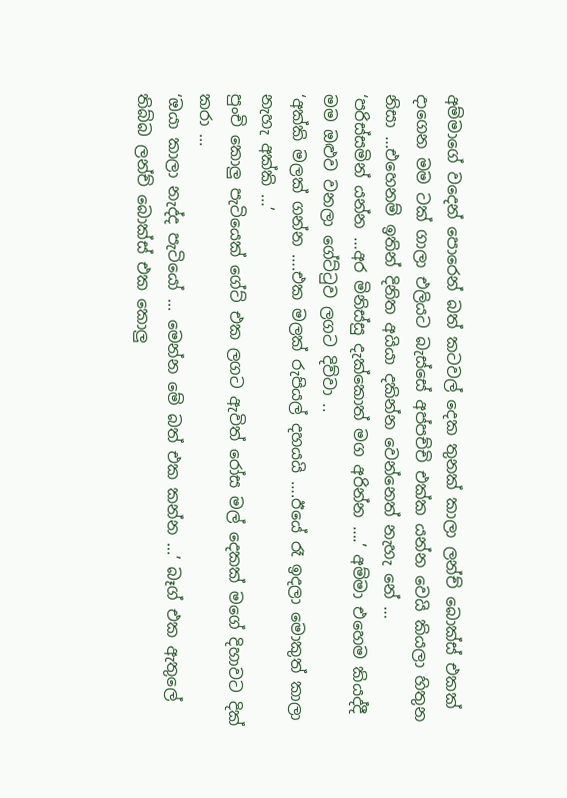අම්මාගේ වදෙන් පොරෙන් බත් කටවල් දෙක තුනක් කාලා ලන්ච් බොක්ස් එකක් දාගෙන මම ටක් ගාලා එලියට බැස්සේ අප්පච්චි එක්ක යන්න වෙයි කියලා හිතුන නිසා …එහෙනම් ඉතින් දිනිත අයියා දකින්න වෙන්නෙත් නැහැ නේ …
‘පරිස්සමින් යන්න …අර මිනිස්සු දැක්කොත් මග අරින්න ….’ අම්මා එහෙම කියද්දී මම ඔළුව වනලා ගේට්ටුව ලගට දිව්වා ..
‘අක්කි මලක් ගන්න ….එක මලක් රුපියල් දහයයි ….ඊයේ රෑ ඉදලා මොකුත් කාලා නැහැ අක්කි …’
පුංචි කොලු පැටියෙක් ගේට් එක ලගට ඇවිත් රෝස මල් දෙකක් මගේ දිහාවට දික් කරා …
‘ඔයා කාලා නැද්ද පැටියෝ … මෙන්න මේ බත් එක කන්න …’ බෑග් එක ඇතුලේ තිබ්බ ලන්ච් බොක්ස් එක කොලු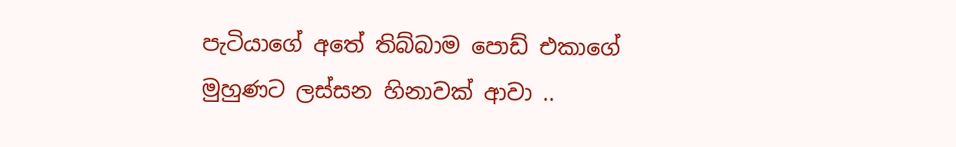පැටියාගේ අතේ තිබ්බාම පොඩ් එකාගේ මුහුණට ලස්සන හිනාවක් ආවා ..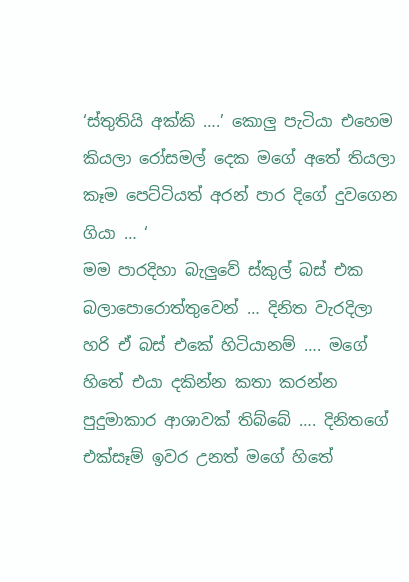‘ස්තුතියි අක්කි ….’ කොලු පැටියා එහෙම කියලා රෝසමල් දෙක මගේ අතේ තියලා කෑම පෙට්ටියත් අරන් පාර දිගේ දුවගෙන ගියා … ‘
මම පාරදිහා බැලුවේ ස්කුල් බස් එක බලාපොරොත්තුවෙන් … දිනිත වැරදිලා හරි ඒ බස් එකේ හිටියානම් …. මගේ හිතේ එයා දකින්න කතා කරන්න පුදුමාකාර ආශාවක් තිබ්බේ …. දිනිතගේ එක්සෑම් ඉවර උනත් මගේ හිතේ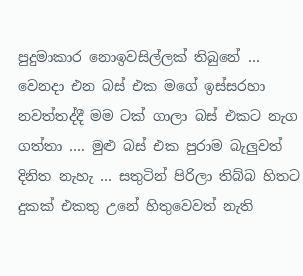පුදුමාකාර නොඉවසිල්ලක් තිබුනේ …
වෙනදා එන බස් එක මගේ ඉස්සරහා නවත්තද්දී මම ටක් ගාලා බස් එකට නැග ගත්තා …. මුළු බස් එක පුරාම බැලුවත් දිනිත නැහැ … සතුටින් පිරිලා තිබ්බ හිතට දුකක් එකතු උනේ හිතුවෙවත් නැති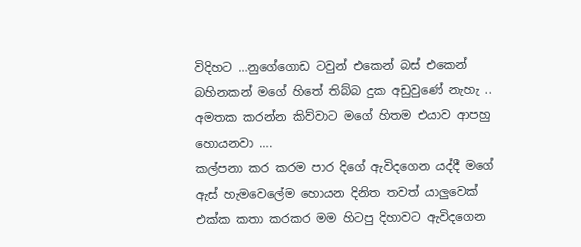විදිහට …නුගේගොඩ ටවුන් එකෙන් බස් එකෙන් බහිනකන් මගේ හිතේ තිබ්බ දුක අඩුවුණේ නැහැ .. අමතක කරන්න කිව්වාට මගේ හිතම එයාව ආපහු හොයනවා ….
කල්පනා කර කරම පාර දිගේ ඇවිදගෙන යද්දී මගේ ඇස් හැමවෙලේම හොයන දිනිත තවත් යාලුවෙක් එක්ක කතා කරකර මම හිටපු දිහාවට ඇවිදගෙන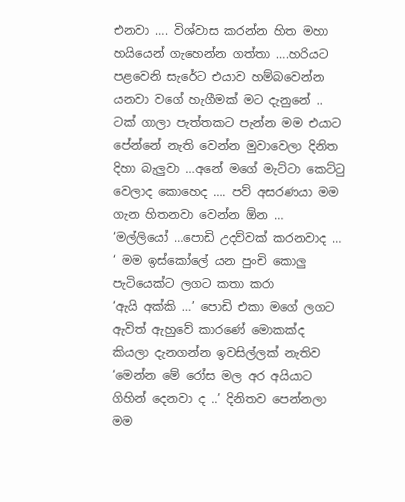එනවා …. විශ්වාස කරන්න හිත මහා හයියෙන් ගැහෙන්න ගත්තා ….හරියට පළවෙනි සැරේට එයාව හම්බවෙන්න යනවා වගේ හැගීමක් මට දැනුනේ ..
ටක් ගාලා පැත්තකට පැන්න මම එයාට පේන්නේ නැති වෙන්න මුවාවෙලා දිනිත දිහා බැලුවා …අනේ මගේ මැට්ටා කෙට්ටු වෙලාද කොහෙද …. පව් අසරණයා මම ගැන හිතනවා වෙන්න ඕන …
‘මල්ලියෝ …පොඩි උදව්වක් කරනවාද … ‘ මම ඉස්කෝලේ යන පුංචි කොලු පැටියෙක්ට ලගට කතා කරා
‘ඇයි අක්කි …’ පොඩි එකා මගේ ලගට ඇවිත් ඇහුවේ කාරණේ මොකක්ද කියලා දැනගන්න ඉවසිල්ලක් නැතිව
‘මෙන්න මේ රෝස මල අර අයියාට ගිහින් දෙනවා ද ..’ දිනිතව පෙන්නලා මම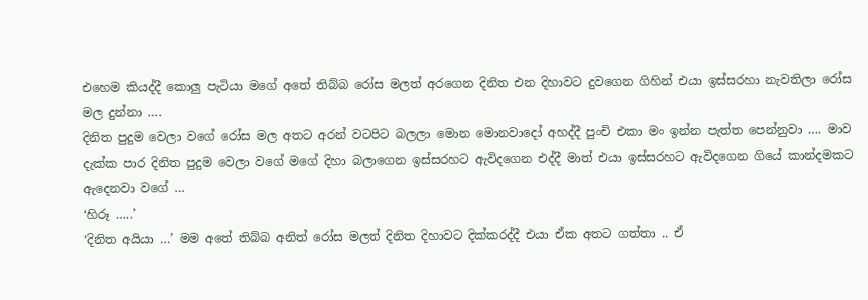එහෙම කියද්දී කොලු පැටියා මගේ අතේ තිබ්බ රෝස මලත් අරගෙන දිනිත එන දිහාවට දුවගෙන ගිහින් එයා ඉස්සරහා නැවතිලා රෝස මල දුන්නා ….
දිනිත පුදුම වෙලා වගේ රෝස මල අතට අරන් වටපිට බලලා මොන මොනවාදෝ අහද්දී පුංචි එකා මං ඉන්න පැත්ත පෙන්නුවා …. මාව දැක්ක පාර දිනිත පුදුම වෙලා වගේ මගේ දිහා බලාගෙන ඉස්සරහට ඇවිදගෙන එද්දී මාත් එයා ඉස්සරහට ඇවිදගෙන ගියේ කාන්දමකට ඇදෙනවා වගේ …
‘හිරූ …..’
‘දිනිත අයියා …’ මම අතේ තිබ්බ අනිත් රෝස මලත් දිනිත දිහාවට දික්කරද්දී එයා ඒක අතට ගත්තා .. ඒ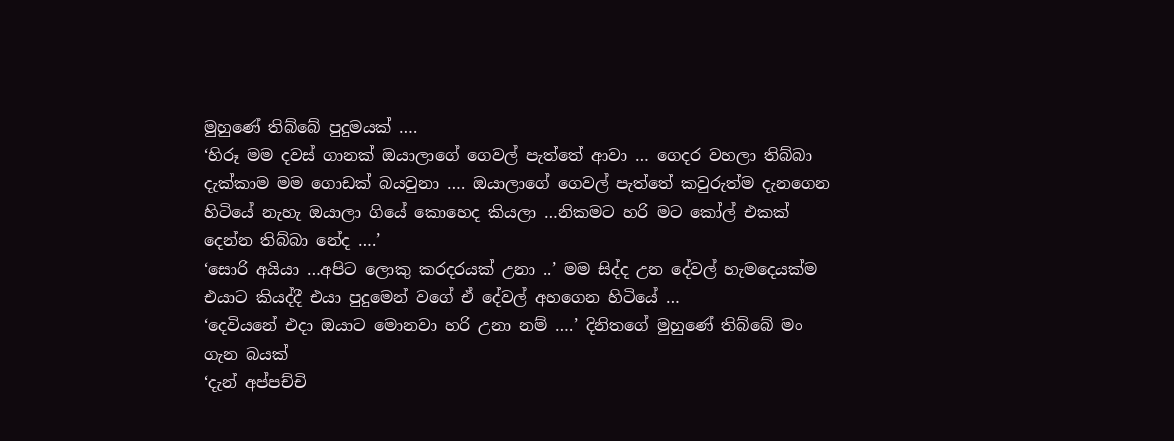මුහුණේ තිබ්බේ පුදුමයක් ….
‘හිරූ මම දවස් ගානක් ඔයාලාගේ ගෙවල් පැත්තේ ආවා … ගෙදර වහලා තිබ්බා දැක්කාම මම ගොඩක් බයවුනා …. ඔයාලාගේ ගෙවල් පැත්තේ කවුරුත්ම දැනගෙන හිටියේ නැහැ ඔයාලා ගියේ කොහෙද කියලා …නිකමට හරි මට කෝල් එකක් දෙන්න තිබ්බා නේද ….’
‘සොරි අයියා …අපිට ලොකු කරදරයක් උනා ..’ මම සිද්ද උන දේවල් හැමදෙයක්ම එයාට කියද්දී එයා පුදුමෙන් වගේ ඒ දේවල් අහගෙන හිටියේ …
‘දෙවියනේ එදා ඔයාට මොනවා හරි උනා නම් ….’ දිනිතගේ මුහුණේ තිබ්බේ මං ගැන බයක්
‘දැන් අප්පච්චි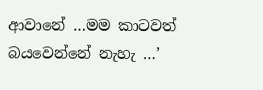ආවානේ …මම කාටවත් බයවෙන්නේ නැහැ …’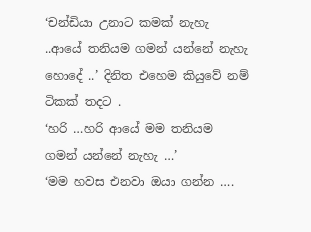‘චන්ඩියා උනාට කමක් නැහැ ..ආයේ තනියම ගමන් යන්නේ නැහැ හොදේ ..’ දිනිත එහෙම කියුවේ නම් ටිකක් තදට .
‘හරි …හරි ආයේ මම තනියම ගමන් යන්නේ නැහැ …’
‘මම හවස එනවා ඔයා ගන්න ….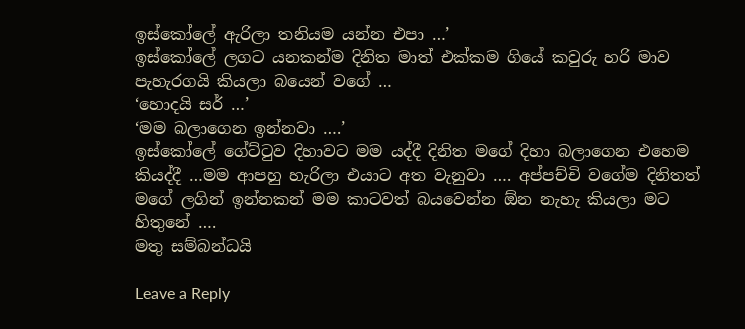ඉස්කෝලේ ඇරිලා තනියම යන්න එපා …’
ඉස්කෝලේ ලගට යනකන්ම දිනිත මාත් එක්කම ගියේ කවුරු හරි මාව පැහැරගයි කියලා බයෙන් වගේ …
‘හොදයි සර් …’
‘මම බලාගෙන ඉන්නවා ….’
ඉස්කෝලේ ගේට්ටුව දිහාවට මම යද්දී දිනිත මගේ දිහා බලාගෙන එහෙම කියද්දී …මම ආපහු හැරිලා එයාට අත වැනුවා …. අප්පච්චි වගේම දිනිතත් මගේ ලගින් ඉන්නකන් මම කාටවත් බයවෙන්න ඕන නැහැ කියලා මට හිතුනේ ….
මතු සම්බන්ධයි

Leave a Reply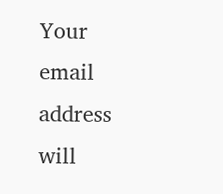Your email address will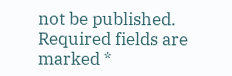not be published. Required fields are marked *